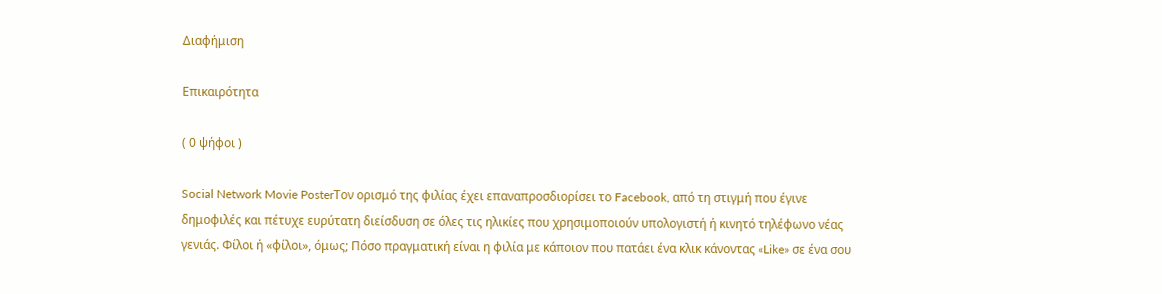Διαφήμιση

Επικαιρότητα

( 0 ψήφοι )

Social Network Movie PosterΤον ορισμό της φιλίας έχει επαναπροσδιορίσει το Facebook, από τη στιγμή που έγινε δημοφιλές και πέτυχε ευρύτατη διείσδυση σε όλες τις ηλικίες που χρησιμοποιούν υπολογιστή ή κινητό τηλέφωνο νέας γενιάς. Φίλοι ή «φίλοι», όμως; Πόσο πραγματική είναι η φιλία με κάποιον που πατάει ένα κλικ κάνοντας «Like» σε ένα σου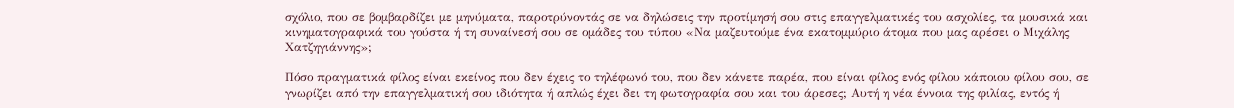σχόλιο, που σε βομβαρδίζει με μηνύματα, παροτρύνοντάς σε να δηλώσεις την προτίμησή σου στις επαγγελματικές του ασχολίες, τα μουσικά και κινηματογραφικά του γούστα ή τη συναίνεσή σου σε ομάδες του τύπου «Να μαζευτούμε ένα εκατομμύριο άτομα που μας αρέσει ο Μιχάλης Χατζηγιάννης»;

Πόσο πραγματικά φίλος είναι εκείνος που δεν έχεις το τηλέφωνό του, που δεν κάνετε παρέα, που είναι φίλος ενός φίλου κάποιου φίλου σου, σε γνωρίζει από την επαγγελματική σου ιδιότητα ή απλώς έχει δει τη φωτογραφία σου και του άρεσες; Αυτή η νέα έννοια της φιλίας, εντός ή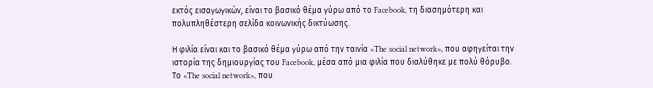εκτός εισαγωγικών, είναι το βασικό θέμα γύρω από το Facebook, τη διασημότερη και πολυπληθέστερη σελίδα κοινωνικής δικτύωσης.

Η φιλία είναι και το βασικό θέμα γύρω από την ταινία «The social network», που αφηγείται την ιστορία της δημιουργίας του Facebook, μέσα από μια φιλία που διαλύθηκε με πολύ θόρυβο. Το «The social network», που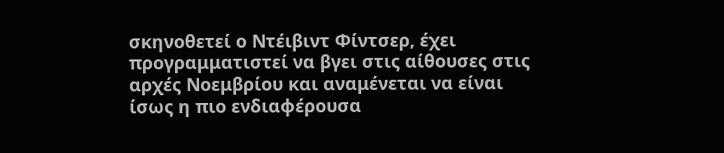σκηνοθετεί ο Ντέιβιντ Φίντσερ, έχει προγραμματιστεί να βγει στις αίθουσες στις αρχές Νοεμβρίου και αναμένεται να είναι ίσως η πιο ενδιαφέρουσα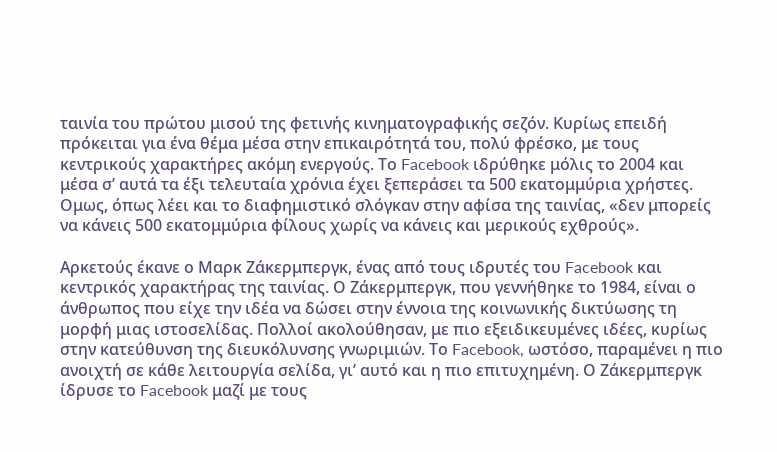ταινία του πρώτου μισού της φετινής κινηματογραφικής σεζόν. Κυρίως επειδή πρόκειται για ένα θέμα μέσα στην επικαιρότητά του, πολύ φρέσκο, με τους κεντρικούς χαρακτήρες ακόμη ενεργούς. Το Facebook ιδρύθηκε μόλις το 2004 και μέσα σ’ αυτά τα έξι τελευταία χρόνια έχει ξεπεράσει τα 500 εκατομμύρια χρήστες. Ομως, όπως λέει και το διαφημιστικό σλόγκαν στην αφίσα της ταινίας, «δεν μπορείς να κάνεις 500 εκατομμύρια φίλους χωρίς να κάνεις και μερικούς εχθρούς».

Αρκετούς έκανε ο Μαρκ Ζάκερμπεργκ, ένας από τους ιδρυτές του Facebook και κεντρικός χαρακτήρας της ταινίας. Ο Ζάκερμπεργκ, που γεννήθηκε το 1984, είναι ο άνθρωπος που είχε την ιδέα να δώσει στην έννοια της κοινωνικής δικτύωσης τη μορφή μιας ιστοσελίδας. Πολλοί ακολούθησαν, με πιο εξειδικευμένες ιδέες, κυρίως στην κατεύθυνση της διευκόλυνσης γνωριμιών. Το Facebook, ωστόσο, παραμένει η πιο ανοιχτή σε κάθε λειτουργία σελίδα, γι’ αυτό και η πιο επιτυχημένη. Ο Ζάκερμπεργκ ίδρυσε το Facebook μαζί με τους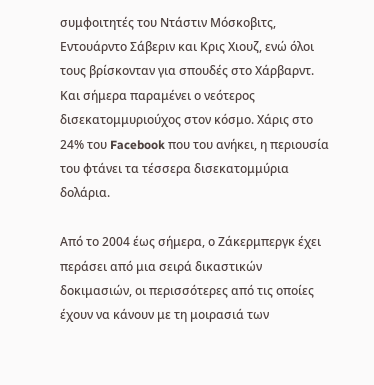συμφοιτητές του Ντάστιν Μόσκοβιτς, Εντουάρντο Σάβεριν και Κρις Χιουζ, ενώ όλοι τους βρίσκονταν για σπουδές στο Χάρβαρντ. Και σήμερα παραμένει ο νεότερος δισεκατομμυριούχος στον κόσμο. Χάρις στο 24% του Facebook που του ανήκει, η περιουσία του φτάνει τα τέσσερα δισεκατομμύρια δολάρια.

Από το 2004 έως σήμερα, ο Ζάκερμπεργκ έχει περάσει από μια σειρά δικαστικών δοκιμασιών, οι περισσότερες από τις οποίες έχουν να κάνουν με τη μοιρασιά των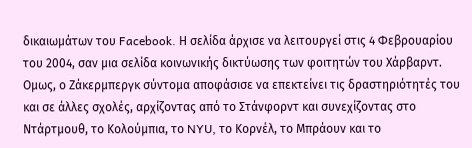δικαιωμάτων του Facebook. Η σελίδα άρχισε να λειτουργεί στις 4 Φεβρουαρίου του 2004, σαν μια σελίδα κοινωνικής δικτύωσης των φοιτητών του Χάρβαρντ. Ομως, ο Ζάκερμπεργκ σύντομα αποφάσισε να επεκτείνει τις δραστηριότητές του και σε άλλες σχολές, αρχίζοντας από το Στάνφορντ και συνεχίζοντας στο Ντάρτμουθ, το Κολούμπια, το NYU, το Κορνέλ, το Μπράουν και το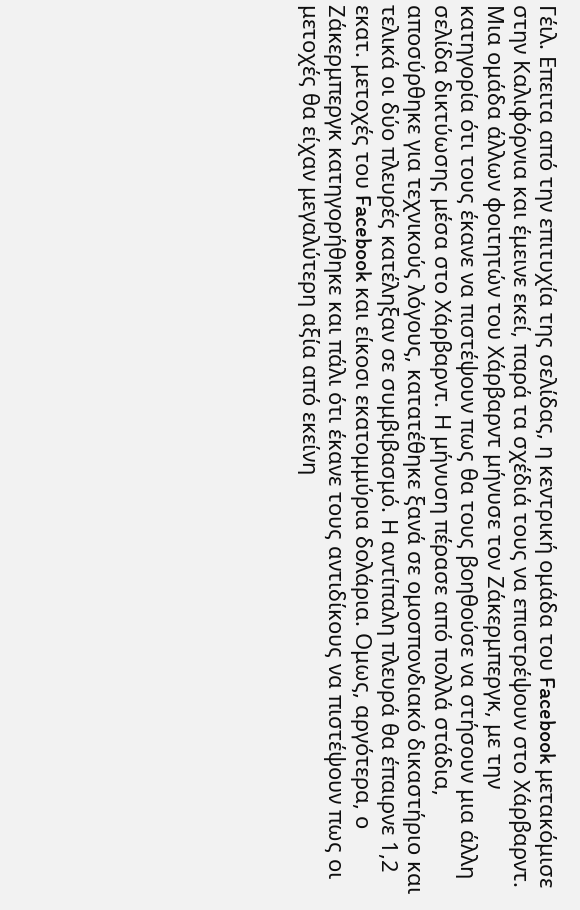Γέιλ. Επειτα από την επιτυχία της σελίδας, η κεντρική ομάδα του Facebook μετακόμισε στην Καλιφόρνια και έμεινε εκεί, παρά τα σχέδιά τους να επιστρέψουν στο Χάρβαρντ. Μια ομάδα άλλων φοιτητών του Χάρβαρντ μήνυσε τον Ζάκερμπεργκ, με την κατηγορία ότι τους έκανε να πιστέψουν πως θα τους βοηθούσε να στήσουν μια άλλη σελίδα δικτύωσης μέσα στο Χάρβαρντ. Η μήνυση πέρασε από πολλά στάδια, αποσύρθηκε για τεχνικούς λόγους, κατατέθηκε ξανά σε ομοσπονδιακό δικαστήριο και τελικά οι δύο πλευρές κατέληξαν σε συμβιβασμό. Η αντίπαλη πλευρά θα έπαιρνε 1,2 εκατ. μετοχές του Facebook και είκοσι εκατομμύρια δολάρια. Ομως, αργότερα, ο Ζάκερμπεργκ κατηγορήθηκε και πάλι ότι έκανε τους αντιδίκους να πιστέψουν πως οι μετοχές θα είχαν μεγαλύτερη αξία από εκείνη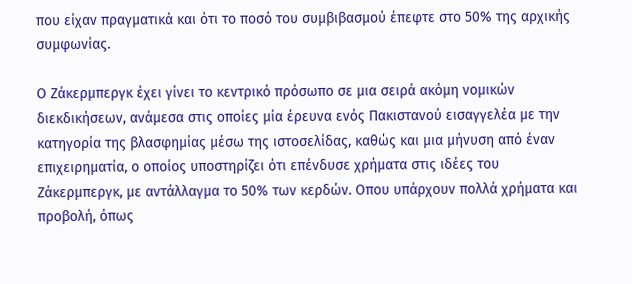που είχαν πραγματικά και ότι το ποσό του συμβιβασμού έπεφτε στο 50% της αρχικής συμφωνίας.

Ο Ζάκερμπεργκ έχει γίνει το κεντρικό πρόσωπο σε μια σειρά ακόμη νομικών διεκδικήσεων, ανάμεσα στις οποίες μία έρευνα ενός Πακιστανού εισαγγελέα με την κατηγορία της βλασφημίας μέσω της ιστοσελίδας, καθώς και μια μήνυση από έναν επιχειρηματία, ο οποίος υποστηρίζει ότι επένδυσε χρήματα στις ιδέες του Ζάκερμπεργκ, με αντάλλαγμα το 50% των κερδών. Οπου υπάρχουν πολλά χρήματα και προβολή, όπως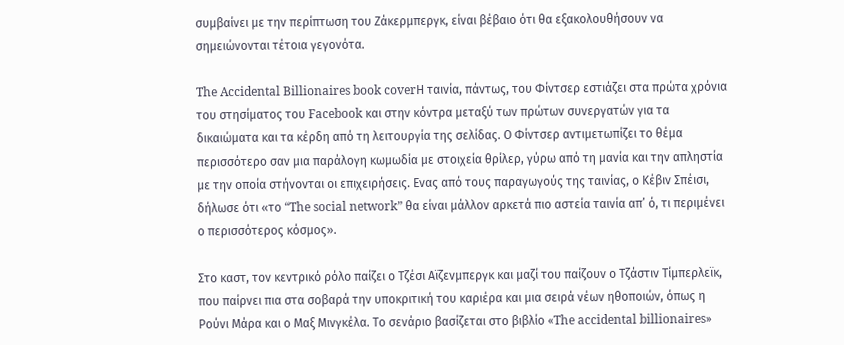συμβαίνει με την περίπτωση του Ζάκερμπεργκ, είναι βέβαιο ότι θα εξακολουθήσουν να σημειώνονται τέτοια γεγονότα.

The Accidental Billionaires book coverΗ ταινία, πάντως, του Φίντσερ εστιάζει στα πρώτα χρόνια του στησίματος του Facebook και στην κόντρα μεταξύ των πρώτων συνεργατών για τα δικαιώματα και τα κέρδη από τη λειτουργία της σελίδας. Ο Φίντσερ αντιμετωπίζει το θέμα περισσότερο σαν μια παράλογη κωμωδία με στοιχεία θρίλερ, γύρω από τη μανία και την απληστία με την οποία στήνονται οι επιχειρήσεις. Ενας από τους παραγωγούς της ταινίας, ο Κέβιν Σπέισι, δήλωσε ότι «το “The social network” θα είναι μάλλον αρκετά πιο αστεία ταινία απ’ ό, τι περιμένει ο περισσότερος κόσμος».

Στο καστ, τον κεντρικό ρόλο παίζει ο Τζέσι Αϊζενμπεργκ και μαζί του παίζουν ο Τζάστιν Τίμπερλεϊκ, που παίρνει πια στα σοβαρά την υποκριτική του καριέρα και μια σειρά νέων ηθοποιών, όπως η Ρούνι Μάρα και ο Μαξ Μινγκέλα. Το σενάριο βασίζεται στο βιβλίο «The accidental billionaires»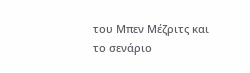του Μπεν Μέζριτς και το σενάριο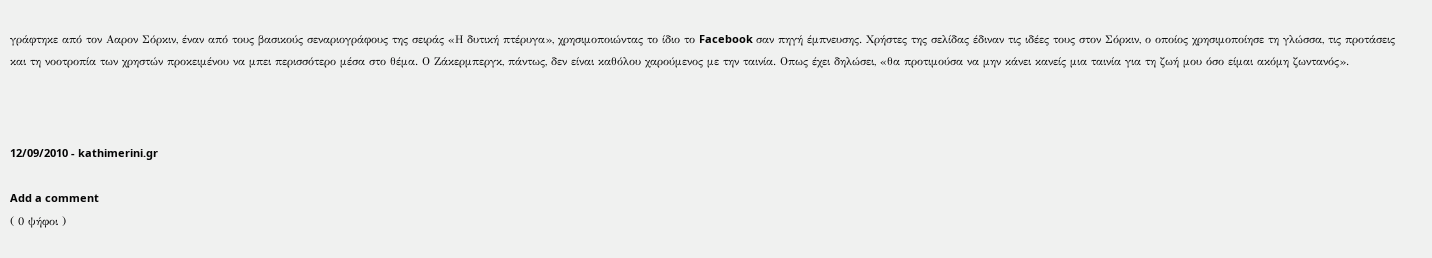γράφτηκε από τον Ααρον Σόρκιν, έναν από τους βασικούς σεναριογράφους της σειράς «Η δυτική πτέρυγα», χρησιμοποιώντας το ίδιο το Facebook σαν πηγή έμπνευσης. Χρήστες της σελίδας έδιναν τις ιδέες τους στον Σόρκιν, ο οποίος χρησιμοποίησε τη γλώσσα, τις προτάσεις και τη νοοτροπία των χρηστών προκειμένου να μπει περισσότερο μέσα στο θέμα. Ο Ζάκερμπεργκ, πάντως, δεν είναι καθόλου χαρούμενος με την ταινία. Οπως έχει δηλώσει, «θα προτιμούσα να μην κάνει κανείς μια ταινία για τη ζωή μου όσο είμαι ακόμη ζωντανός».



12/09/2010 - kathimerini.gr

Add a comment
( 0 ψήφοι )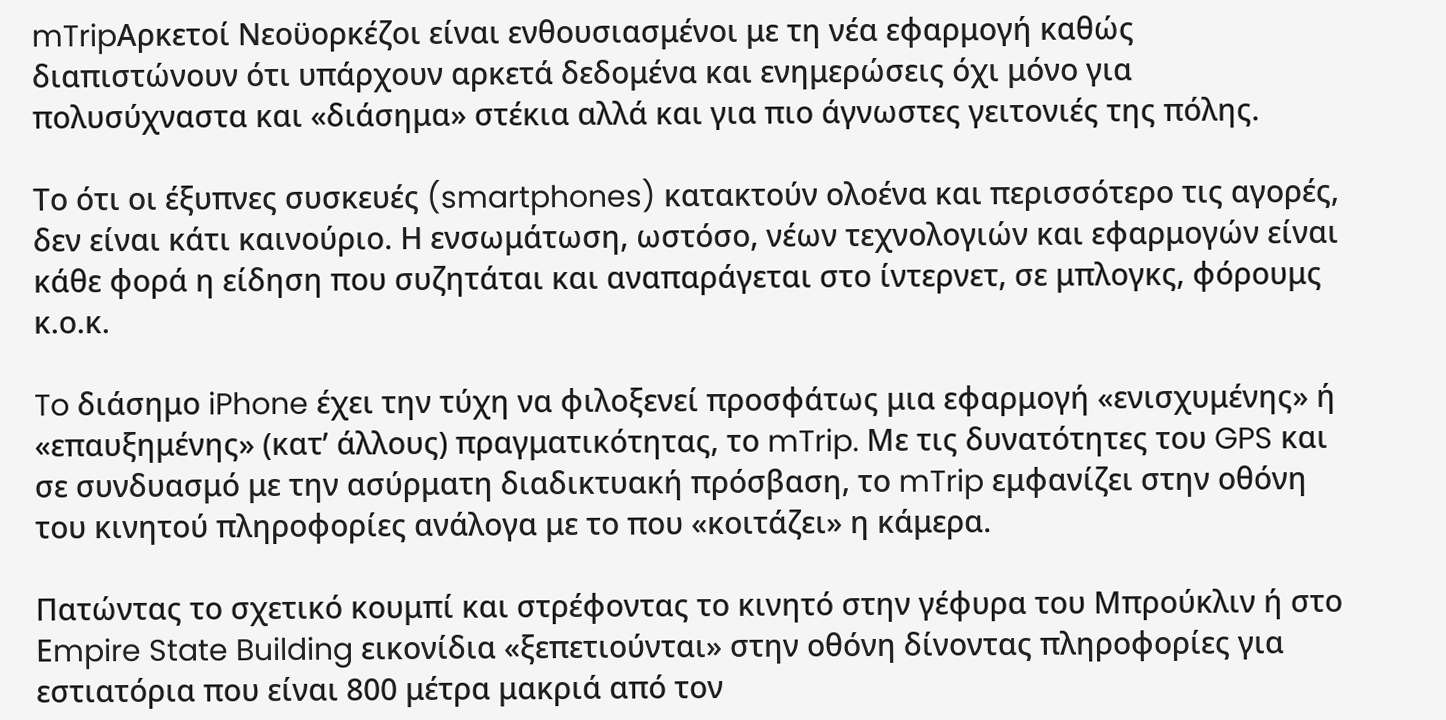mTripΑρκετοί Νεοϋορκέζοι είναι ενθουσιασμένοι με τη νέα εφαρμογή καθώς διαπιστώνουν ότι υπάρχουν αρκετά δεδομένα και ενημερώσεις όχι μόνο για πολυσύχναστα και «διάσημα» στέκια αλλά και για πιο άγνωστες γειτονιές της πόλης.

Το ότι οι έξυπνες συσκευές (smartphones) κατακτούν ολοένα και περισσότερο τις αγορές, δεν είναι κάτι καινούριο. Η ενσωμάτωση, ωστόσο, νέων τεχνολογιών και εφαρμογών είναι κάθε φορά η είδηση που συζητάται και αναπαράγεται στο ίντερνετ, σε μπλογκς, φόρουμς κ.ο.κ.

To διάσημο iPhone έχει την τύχη να φιλοξενεί προσφάτως μια εφαρμογή «ενισχυμένης» ή «επαυξημένης» (κατ’ άλλους) πραγματικότητας, το mTrip. Mε τις δυνατότητες του GPS και σε συνδυασμό με την ασύρματη διαδικτυακή πρόσβαση, το mTrip εμφανίζει στην οθόνη του κινητού πληροφορίες ανάλογα με το που «κοιτάζει» η κάμερα.

Πατώντας το σχετικό κουμπί και στρέφοντας το κινητό στην γέφυρα του Μπρούκλιν ή στο Εmpire State Building εικονίδια «ξεπετιούνται» στην οθόνη δίνοντας πληροφορίες για εστιατόρια που είναι 800 μέτρα μακριά από τον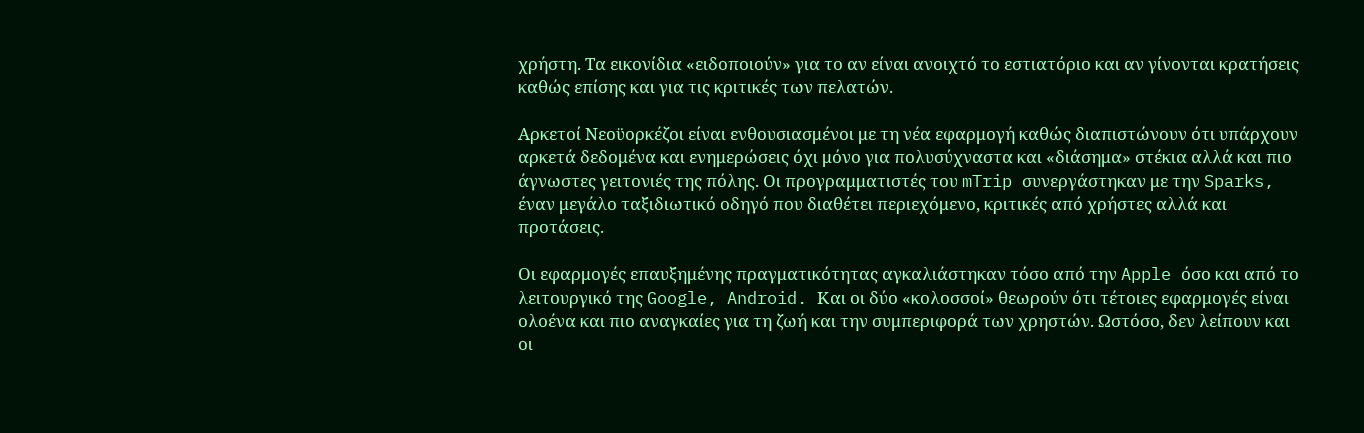χρήστη. Τα εικονίδια «ειδοποιούν» για το αν είναι ανοιχτό το εστιατόριο και αν γίνονται κρατήσεις καθώς επίσης και για τις κριτικές των πελατών.

Αρκετοί Νεοϋορκέζοι είναι ενθουσιασμένοι με τη νέα εφαρμογή καθώς διαπιστώνουν ότι υπάρχουν αρκετά δεδομένα και ενημερώσεις όχι μόνο για πολυσύχναστα και «διάσημα» στέκια αλλά και πιο άγνωστες γειτονιές της πόλης. Οι προγραμματιστές του mTrip συνεργάστηκαν με την Sparks, έναν μεγάλο ταξιδιωτικό οδηγό που διαθέτει περιεχόμενο, κριτικές από χρήστες αλλά και προτάσεις.

Οι εφαρμογές επαυξημένης πραγματικότητας αγκαλιάστηκαν τόσο από την Apple όσο και από το λειτουργικό της Google, Android. Και οι δύο «κολοσσοί» θεωρούν ότι τέτοιες εφαρμογές είναι ολοένα και πιο αναγκαίες για τη ζωή και την συμπεριφορά των χρηστών. Ωστόσο, δεν λείπουν και οι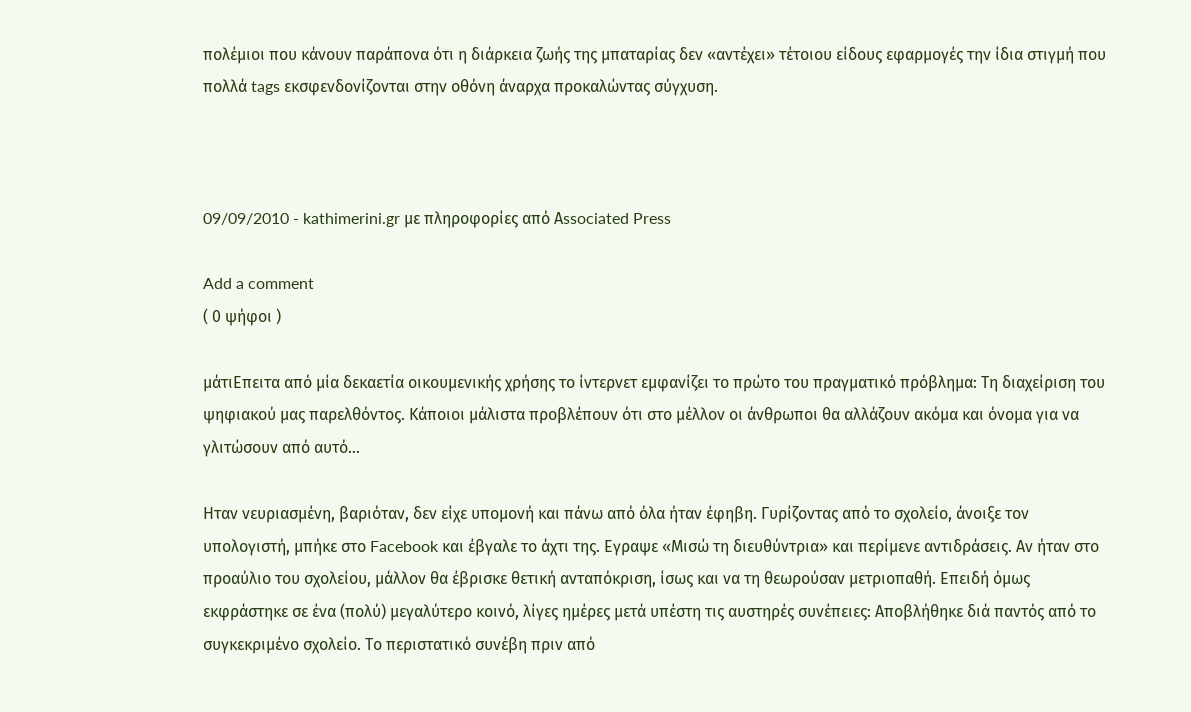πολέμιοι που κάνουν παράπονα ότι η διάρκεια ζωής της μπαταρίας δεν «αντέχει» τέτοιου είδους εφαρμογές την ίδια στιγμή που πολλά tags εκσφενδονίζονται στην οθόνη άναρχα προκαλώντας σύγχυση.



09/09/2010 - kathimerini.gr με πληροφορίες από Αssociated Press

Add a comment
( 0 ψήφοι )

μάτιΕπειτα από μία δεκαετία οικουμενικής χρήσης το ίντερνετ εμφανίζει το πρώτο του πραγματικό πρόβλημα: Τη διαχείριση του ψηφιακού μας παρελθόντος. Κάποιοι μάλιστα προβλέπουν ότι στο μέλλον οι άνθρωποι θα αλλάζουν ακόμα και όνομα για να γλιτώσουν από αυτό...

Ηταν νευριασμένη, βαριόταν, δεν είχε υπομονή και πάνω από όλα ήταν έφηβη. Γυρίζοντας από το σχολείο, άνοιξε τον υπολογιστή, μπήκε στο Facebook και έβγαλε το άχτι της. Εγραψε «Μισώ τη διευθύντρια» και περίμενε αντιδράσεις. Αν ήταν στο προαύλιο του σχολείου, μάλλον θα έβρισκε θετική ανταπόκριση, ίσως και να τη θεωρούσαν μετριοπαθή. Επειδή όμως εκφράστηκε σε ένα (πολύ) μεγαλύτερο κοινό, λίγες ημέρες μετά υπέστη τις αυστηρές συνέπειες: Αποβλήθηκε διά παντός από το συγκεκριμένο σχολείο. Το περιστατικό συνέβη πριν από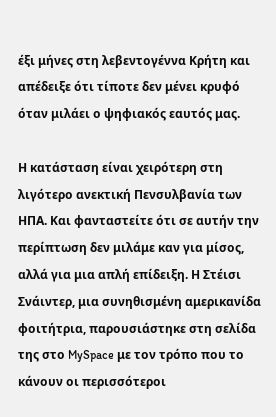έξι μήνες στη λεβεντογέννα Κρήτη και απέδειξε ότι τίποτε δεν μένει κρυφό όταν μιλάει ο ψηφιακός εαυτός μας.

Η κατάσταση είναι χειρότερη στη λιγότερο ανεκτική Πενσυλβανία των ΗΠΑ. Και φανταστείτε ότι σε αυτήν την περίπτωση δεν μιλάμε καν για μίσος, αλλά για μια απλή επίδειξη. Η Στέισι Σνάιντερ, μια συνηθισμένη αμερικανίδα φοιτήτρια, παρουσιάστηκε στη σελίδα της στο MySpace με τον τρόπο που το κάνουν οι περισσότεροι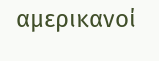αμερικανοί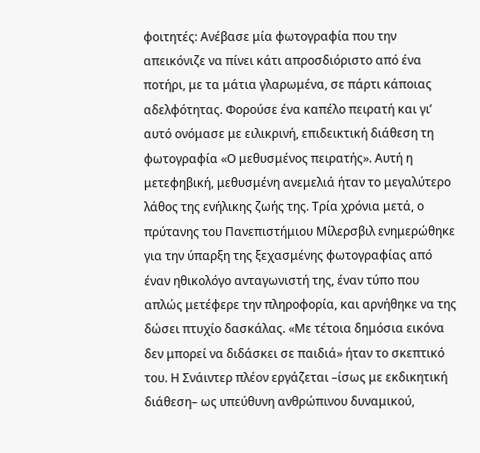φοιτητές: Ανέβασε μία φωτογραφία που την απεικόνιζε να πίνει κάτι απροσδιόριστο από ένα ποτήρι, με τα μάτια γλαρωμένα, σε πάρτι κάποιας αδελφότητας. Φορούσε ένα καπέλο πειρατή και γι’ αυτό ονόμασε με ειλικρινή, επιδεικτική διάθεση τη φωτογραφία «Ο μεθυσμένος πειρατής». Αυτή η μετεφηβική, μεθυσμένη ανεμελιά ήταν το μεγαλύτερο λάθος της ενήλικης ζωής της. Τρία χρόνια μετά, ο πρύτανης του Πανεπιστήμιου Μίλερσβιλ ενημερώθηκε για την ύπαρξη της ξεχασμένης φωτογραφίας από έναν ηθικολόγο ανταγωνιστή της, έναν τύπο που απλώς μετέφερε την πληροφορία, και αρνήθηκε να της δώσει πτυχίο δασκάλας. «Με τέτοια δημόσια εικόνα δεν μπορεί να διδάσκει σε παιδιά» ήταν το σκεπτικό του. Η Σνάιντερ πλέον εργάζεται –ίσως με εκδικητική διάθεση– ως υπεύθυνη ανθρώπινου δυναμικού,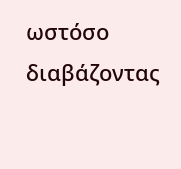ωστόσο διαβάζοντας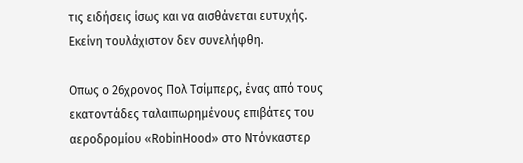τις ειδήσεις ίσως και να αισθάνεται ευτυχής. Εκείνη τουλάχιστον δεν συνελήφθη.

Οπως ο 26χρονος Πολ Τσίμπερς, ένας από τους εκατοντάδες ταλαιπωρημένους επιβάτες του αεροδρομίου «RobinHood» στο Ντόνκαστερ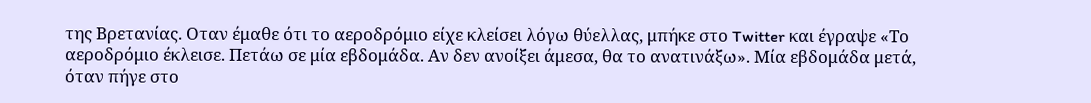της Βρετανίας. Οταν έμαθε ότι το αεροδρόμιο είχε κλείσει λόγω θύελλας, μπήκε στο Twitter και έγραψε «Το αεροδρόμιο έκλεισε. Πετάω σε μία εβδομάδα. Αν δεν ανοίξει άμεσα, θα το ανατινάξω». Μία εβδομάδα μετά, όταν πήγε στο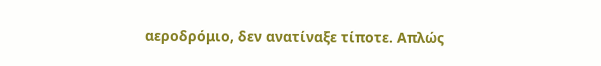αεροδρόμιο, δεν ανατίναξε τίποτε. Απλώς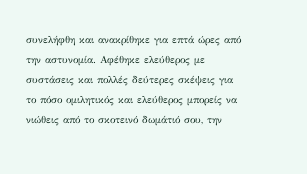συνελήφθη και ανακρίθηκε για επτά ώρες από την αστυνομία. Αφέθηκε ελεύθερος με συστάσεις και πολλές δεύτερες σκέψεις για το πόσο ομιλητικός και ελεύθερος μπορείς να νιώθεις από το σκοτεινό δωμάτιό σου, την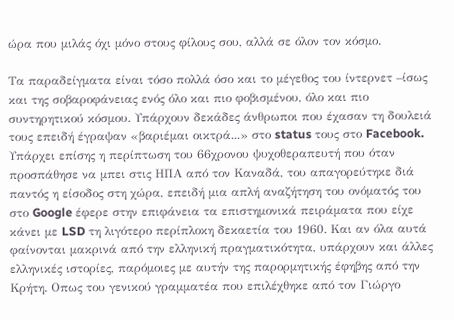ώρα που μιλάς όχι μόνο στους φίλους σου, αλλά σε όλον τον κόσμο.

Τα παραδείγματα είναι τόσο πολλά όσο και το μέγεθος του ίντερνετ –ίσως και της σοβαροφάνειας ενός όλο και πιο φοβισμένου, όλο και πιο συντηρητικού κόσμου. Υπάρχουν δεκάδες άνθρωποι που έχασαν τη δουλειά τους επειδή έγραψαν «βαριέμαι οικτρά...» στο status τους στο Facebook. Υπάρχει επίσης η περίπτωση του 66χρονου ψυχοθεραπευτή που όταν προσπάθησε να μπει στις ΗΠΑ από τον Καναδά, του απαγορεύτηκε διά παντός η είσοδος στη χώρα, επειδή μια απλή αναζήτηση του ονόματός του στο Google έφερε στην επιφάνεια τα επιστημονικά πειράματα που είχε κάνει με LSD τη λιγότερο περίπλοκη δεκαετία του 1960. Και αν όλα αυτά φαίνονται μακρινά από την ελληνική πραγματικότητα, υπάρχουν και άλλες ελληνικές ιστορίες, παρόμοιες με αυτήν της παρορμητικής έφηβης από την Κρήτη. Οπως του γενικού γραμματέα που επιλέχθηκε από τον Γιώργο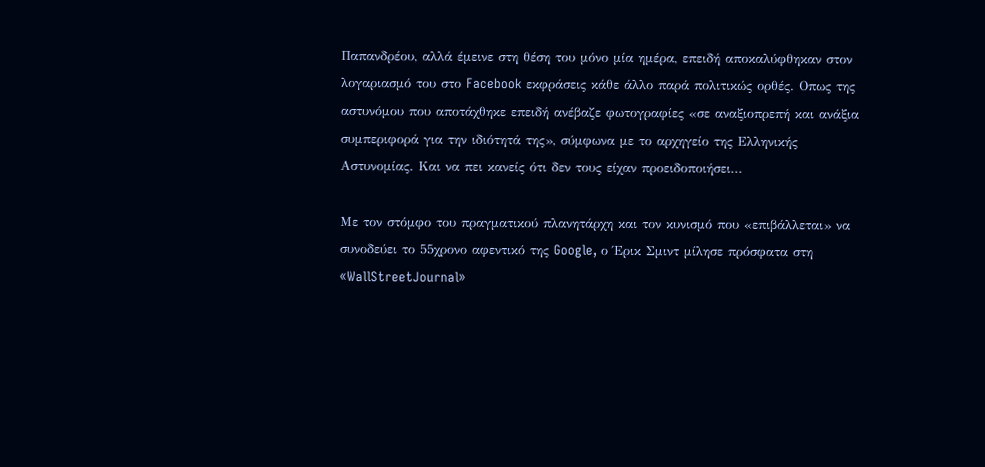Παπανδρέου, αλλά έμεινε στη θέση του μόνο μία ημέρα, επειδή αποκαλύφθηκαν στον λογαριασμό του στο Facebook εκφράσεις κάθε άλλο παρά πολιτικώς ορθές. Οπως της αστυνόμου που αποτάχθηκε επειδή ανέβαζε φωτογραφίες «σε αναξιοπρεπή και ανάξια συμπεριφορά για την ιδιότητά της», σύμφωνα με το αρχηγείο της Ελληνικής Αστυνομίας. Και να πει κανείς ότι δεν τους είχαν προειδοποιήσει...

Με τον στόμφο του πραγματικού πλανητάρχη και τον κυνισμό που «επιβάλλεται» να συνοδεύει το 55χρονο αφεντικό της Google, ο Έρικ Σμιντ μίλησε πρόσφατα στη «WallStreetJournal»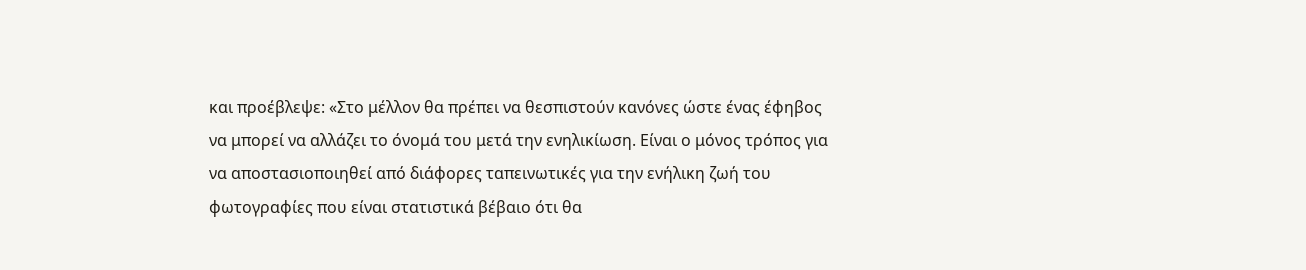και προέβλεψε: «Στο μέλλον θα πρέπει να θεσπιστούν κανόνες ώστε ένας έφηβος να μπορεί να αλλάζει το όνομά του μετά την ενηλικίωση. Είναι ο μόνος τρόπος για να αποστασιοποιηθεί από διάφορες ταπεινωτικές για την ενήλικη ζωή του φωτογραφίες που είναι στατιστικά βέβαιο ότι θα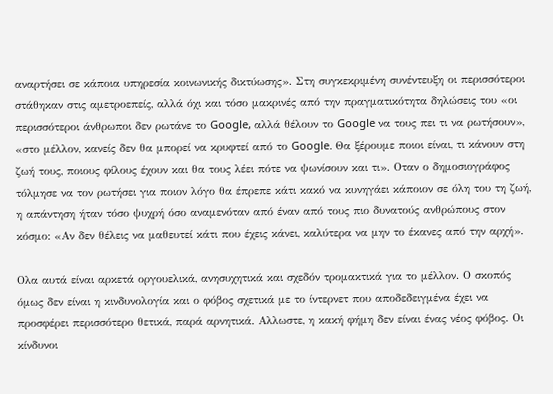αναρτήσει σε κάποια υπηρεσία κοινωνικής δικτύωσης». Στη συγκεκριμένη συνέντευξη οι περισσότεροι στάθηκαν στις αμετροεπείς, αλλά όχι και τόσο μακρινές από την πραγματικότητα δηλώσεις του «οι περισσότεροι άνθρωποι δεν ρωτάνε το Google, αλλά θέλουν το Google να τους πει τι να ρωτήσουν», «στο μέλλον, κανείς δεν θα μπορεί να κρυφτεί από το Google. Θα ξέρουμε ποιοι είναι, τι κάνουν στη ζωή τους, ποιους φίλους έχουν και θα τους λέει πότε να ψωνίσουν και τι». Οταν ο δημοσιογράφος τόλμησε να τον ρωτήσει για ποιον λόγο θα έπρεπε κάτι κακό να κυνηγάει κάποιον σε όλη του τη ζωή, η απάντηση ήταν τόσο ψυχρή όσο αναμενόταν από έναν από τους πιο δυνατούς ανθρώπους στον κόσμο: «Αν δεν θέλεις να μαθευτεί κάτι που έχεις κάνει, καλύτερα να μην το έκανες από την αρχή».

Ολα αυτά είναι αρκετά οργουελικά, ανησυχητικά και σχεδόν τρομακτικά για το μέλλον. Ο σκοπός όμως δεν είναι η κινδυνολογία και ο φόβος σχετικά με το ίντερνετ που αποδεδειγμένα έχει να προσφέρει περισσότερο θετικά, παρά αρνητικά. Αλλωστε, η κακή φήμη δεν είναι ένας νέος φόβος. Οι κίνδυνοι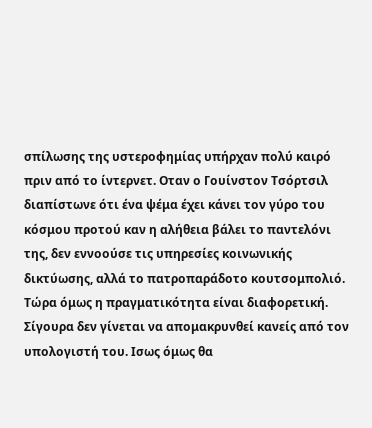σπίλωσης της υστεροφημίας υπήρχαν πολύ καιρό πριν από το ίντερνετ. Οταν ο Γουίνστον Τσόρτσιλ διαπίστωνε ότι ένα ψέμα έχει κάνει τον γύρο του κόσμου προτού καν η αλήθεια βάλει το παντελόνι της, δεν εννοούσε τις υπηρεσίες κοινωνικής δικτύωσης, αλλά το πατροπαράδοτο κουτσομπολιό. Τώρα όμως η πραγματικότητα είναι διαφορετική. Σίγουρα δεν γίνεται να απομακρυνθεί κανείς από τον υπολογιστή του. Ισως όμως θα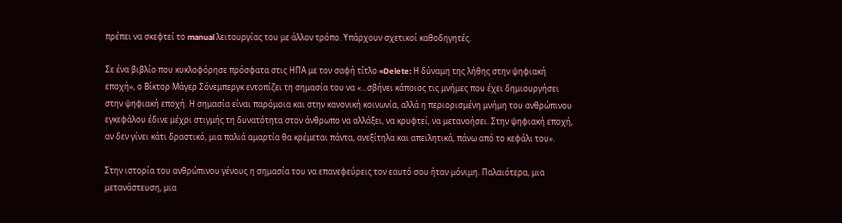πρέπει να σκεφτεί το manual λειτουργίας του με άλλον τρόπο. Υπάρχουν σχετικοί καθοδηγητές.

Σε ένα βιβλίο που κυκλοφόρησε πρόσφατα στις ΗΠΑ με τον σαφή τίτλο «Delete: Η δύναμη της λήθης στην ψηφιακή εποχή», ο Βίκτορ Μάγερ Σόνεμπεργκ εντοπίζει τη σημασία του να «...σβήνει κάποιος τις μνήμες που έχει δημιουργήσει στην ψηφιακή εποχή. Η σημασία είναι παρόμοια και στην κανονική κοινωνία, αλλά η περιορισμένη μνήμη του ανθρώπινου εγκεφάλου έδινε μέχρι στιγμής τη δυνατότητα στον άνθρωπο να αλλάξει, να κρυφτεί, να μετανοήσει. Στην ψηφιακή εποχή, αν δεν γίνει κάτι δραστικό, μια παλιά αμαρτία θα κρέμεται πάντα, ανεξίτηλα και απειλητικά, πάνω από το κεφάλι του».

Στην ιστορία του ανθρώπινου γένους η σημασία του να επανεφεύρεις τον εαυτό σου ήταν μόνιμη. Παλαιότερα, μια μετανάστευση, μια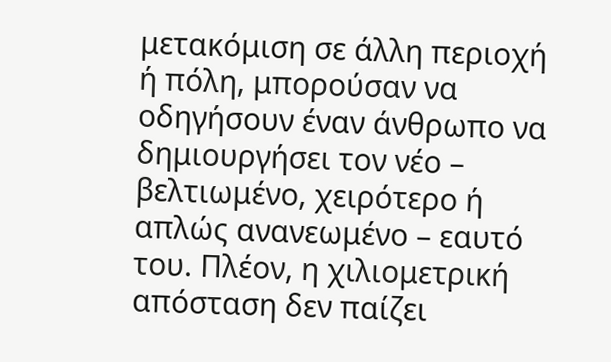μετακόμιση σε άλλη περιοχή ή πόλη, μπορούσαν να οδηγήσουν έναν άνθρωπο να δημιουργήσει τον νέο – βελτιωμένο, χειρότερο ή απλώς ανανεωμένο – εαυτό του. Πλέον, η χιλιομετρική απόσταση δεν παίζει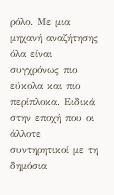ρόλο. Με μια μηχανή αναζήτησης όλα είναι συγχρόνως πιο εύκολα και πιο περίπλοκα. Ειδικά στην εποχή που οι άλλοτε συντηρητικοί με τη δημόσια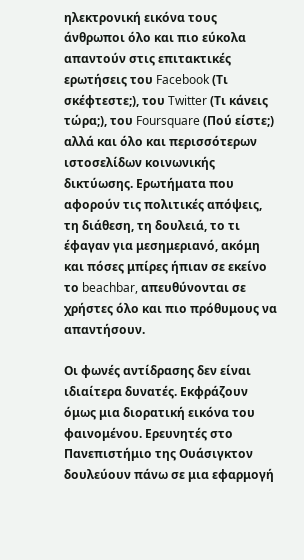ηλεκτρονική εικόνα τους άνθρωποι όλο και πιο εύκολα απαντούν στις επιτακτικές ερωτήσεις του Facebook (Τι σκέφτεστε;), του Twitter (Τι κάνεις τώρα;), του Foursquare (Πού είστε;) αλλά και όλο και περισσότερων ιστοσελίδων κοινωνικής δικτύωσης. Ερωτήματα που αφορούν τις πολιτικές απόψεις, τη διάθεση, τη δουλειά, το τι έφαγαν για μεσημεριανό, ακόμη και πόσες μπίρες ήπιαν σε εκείνο το beachbar, απευθύνονται σε χρήστες όλο και πιο πρόθυμους να απαντήσουν.

Οι φωνές αντίδρασης δεν είναι ιδιαίτερα δυνατές. Εκφράζουν όμως μια διορατική εικόνα του φαινομένου. Ερευνητές στο Πανεπιστήμιο της Ουάσιγκτον δουλεύουν πάνω σε μια εφαρμογή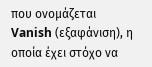που ονομάζεται Vanish (εξαφάνιση), η οποία έχει στόχο να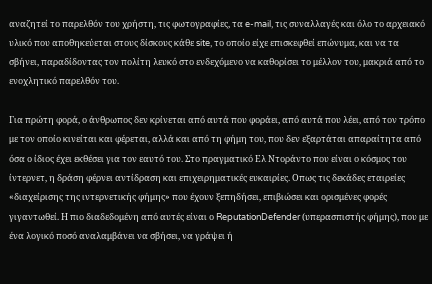αναζητεί το παρελθόν του χρήστη, τις φωτογραφίες, τα e-mail, τις συναλλαγές και όλο το αρχειακό υλικό που αποθηκεύεται στους δίσκους κάθε site, τo οποίo είχε επισκεφθεί επώνυμα, και να τα σβήνει, παραδίδοντας τον πολίτη λευκό στο ενδεχόμενο να καθορίσει το μέλλον του, μακριά από το ενοχλητικό παρελθόν του.

Για πρώτη φορά, ο άνθρωπος δεν κρίνεται από αυτά που φοράει, από αυτά που λέει, από τον τρόπο με τον οποίο κινείται και φέρεται, αλλά και από τη φήμη του, που δεν εξαρτάται απαραίτητα από όσα ο ίδιος έχει εκθέσει για τον εαυτό του. Στο πραγματικό Ελ Ντοράντο που είναι ο κόσμος του ίντερνετ, η δράση φέρνει αντίδραση και επιχειρηματικές ευκαιρίες. Οπως τις δεκάδες εταιρείες «διαχείρισης της ιντερνετικής φήμης» που έχουν ξεπηδήσει, επιβιώσει και ορισμένες φορές γιγαντωθεί. Η πιο διαδεδομένη από αυτές είναι ο ReputationDefender (υπερασπιστής φήμης), που με ένα λογικό ποσό αναλαμβάνει να σβήσει, να γράψει ή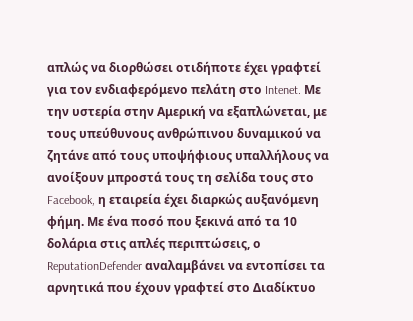απλώς να διορθώσει οτιδήποτε έχει γραφτεί για τον ενδιαφερόμενο πελάτη στο Intenet. Με την υστερία στην Αμερική να εξαπλώνεται, με τους υπεύθυνους ανθρώπινου δυναμικού να ζητάνε από τους υποψήφιους υπαλλήλους να ανοίξουν μπροστά τους τη σελίδα τους στο Facebook, η εταιρεία έχει διαρκώς αυξανόμενη φήμη. Με ένα ποσό που ξεκινά από τα 10 δολάρια στις απλές περιπτώσεις, ο ReputationDefender αναλαμβάνει να εντοπίσει τα αρνητικά που έχουν γραφτεί στο Διαδίκτυο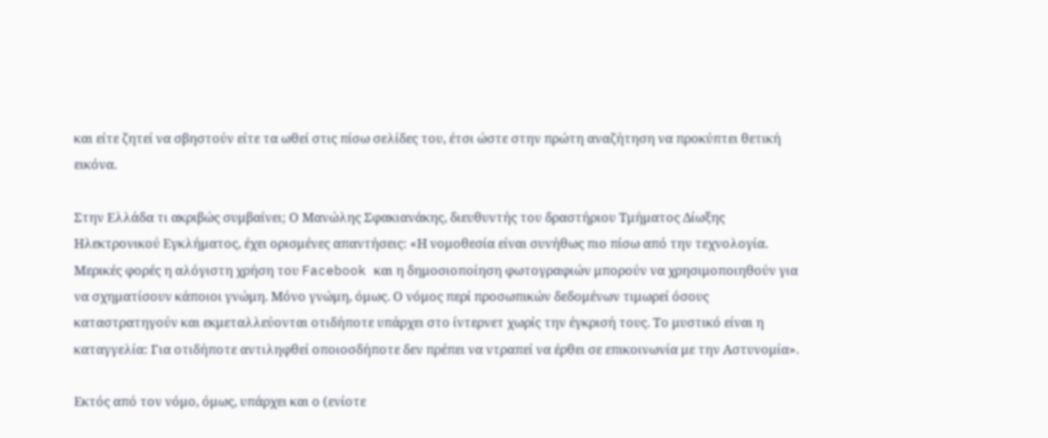και είτε ζητεί να σβηστούν είτε τα ωθεί στις πίσω σελίδες του, έτσι ώστε στην πρώτη αναζήτηση να προκύπτει θετική εικόνα.

Στην Ελλάδα τι ακριβώς συμβαίνει; Ο Μανώλης Σφακιανάκης, διευθυντής του δραστήριου Τμήματος Δίωξης Ηλεκτρονικού Εγκλήματος, έχει ορισμένες απαντήσεις: «Η νομοθεσία είναι συνήθως πιο πίσω από την τεχνολογία. Μερικές φορές η αλόγιστη χρήση του Facebook και η δημοσιοποίηση φωτογραφιών μπορούν να χρησιμοποιηθούν για να σχηματίσουν κάποιοι γνώμη. Μόνο γνώμη, όμως. Ο νόμος περί προσωπικών δεδομένων τιμωρεί όσους καταστρατηγούν και εκμεταλλεύονται οτιδήποτε υπάρχει στο ίντερνετ χωρίς την έγκρισή τους. Το μυστικό είναι η καταγγελία: Για οτιδήποτε αντιληφθεί οποιοσδήποτε δεν πρέπει να ντραπεί να έρθει σε επικοινωνία με την Aστυνομία».

Εκτός από τον νόμο, όμως, υπάρχει και ο (ενίοτε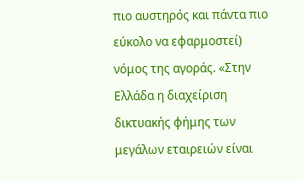πιο αυστηρός και πάντα πιο εύκολο να εφαρμοστεί) νόμος της αγοράς. «Στην Ελλάδα η διαχείριση δικτυακής φήμης των μεγάλων εταιρειών είναι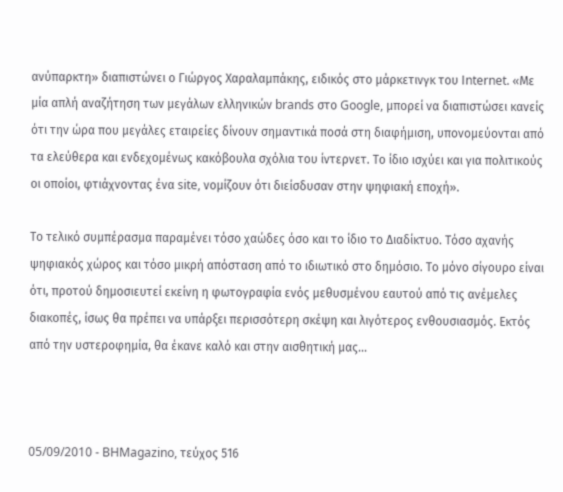ανύπαρκτη» διαπιστώνει ο Γιώργος Χαραλαμπάκης, ειδικός στο μάρκετινγκ του Ιnternet. «Με μία απλή αναζήτηση των μεγάλων ελληνικών brands στο Google, μπορεί να διαπιστώσει κανείς ότι την ώρα που μεγάλες εταιρείες δίνουν σημαντικά ποσά στη διαφήμιση, υπονομεύονται από τα ελεύθερα και ενδεχομένως κακόβουλα σχόλια του ίντερνετ. Το ίδιο ισχύει και για πολιτικούς οι οποίοι, φτιάχνοντας ένα site, νομίζουν ότι διείσδυσαν στην ψηφιακή εποχή».

Το τελικό συμπέρασμα παραμένει τόσο χαώδες όσο και το ίδιο το Διαδίκτυο. Τόσο αχανής ψηφιακός χώρος και τόσο μικρή απόσταση από το ιδιωτικό στο δημόσιο. Το μόνο σίγουρο είναι ότι, προτού δημοσιευτεί εκείνη η φωτογραφία ενός μεθυσμένου εαυτού από τις ανέμελες διακοπές, ίσως θα πρέπει να υπάρξει περισσότερη σκέψη και λιγότερος ενθουσιασμός. Εκτός από την υστεροφημία, θα έκανε καλό και στην αισθητική μας...



05/09/2010 - BHMagazino, τεύχος 516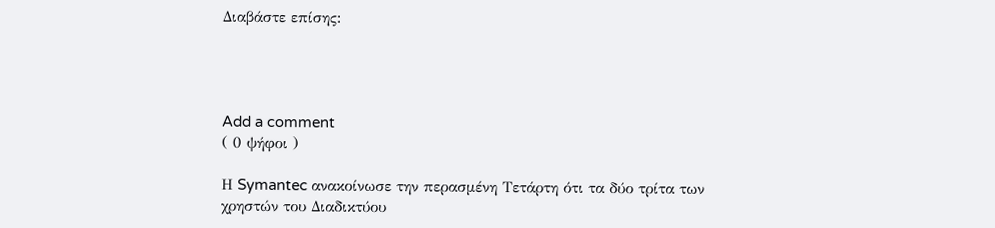Διαβάστε επίσης:




Add a comment
( 0 ψήφοι )

Η Symantec ανακοίνωσε την περασμένη Τετάρτη ότι τα δύο τρίτα των χρηστών του Διαδικτύου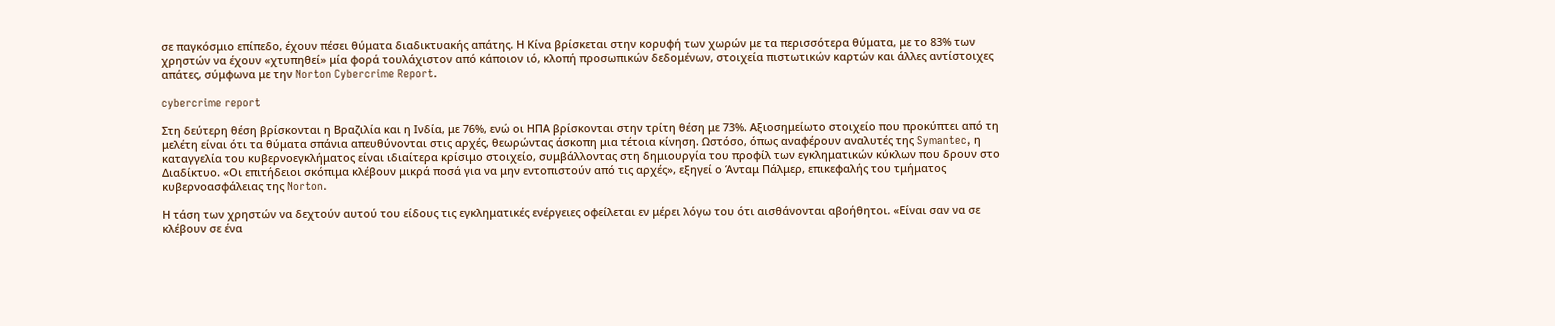σε παγκόσμιο επίπεδο, έχουν πέσει θύματα διαδικτυακής απάτης. Η Κίνα βρίσκεται στην κορυφή των χωρών με τα περισσότερα θύματα, με το 83% των χρηστών να έχουν «χτυπηθεί» μία φορά τουλάχιστον από κάποιον ιό, κλοπή προσωπικών δεδομένων, στοιχεία πιστωτικών καρτών και άλλες αντίστοιχες απάτες, σύμφωνα με την Norton Cybercrime Report.

cybercrime report

Στη δεύτερη θέση βρίσκονται η Βραζιλία και η Ινδία, με 76%, ενώ οι ΗΠΑ βρίσκονται στην τρίτη θέση με 73%. Αξιοσημείωτο στοιχείο που προκύπτει από τη μελέτη είναι ότι τα θύματα σπάνια απευθύνονται στις αρχές, θεωρώντας άσκοπη μια τέτοια κίνηση. Ωστόσο, όπως αναφέρουν αναλυτές της Symantec, η καταγγελία του κυβερνοεγκλήματος είναι ιδιαίτερα κρίσιμο στοιχείο, συμβάλλοντας στη δημιουργία του προφίλ των εγκληματικών κύκλων που δρουν στο Διαδίκτυο. «Οι επιτήδειοι σκόπιμα κλέβουν μικρά ποσά για να μην εντοπιστούν από τις αρχές», εξηγεί ο Άνταμ Πάλμερ, επικεφαλής του τμήματος κυβερνοασφάλειας της Norton.

Η τάση των χρηστών να δεχτούν αυτού του είδους τις εγκληματικές ενέργειες οφείλεται εν μέρει λόγω του ότι αισθάνονται αβοήθητοι. «Είναι σαν να σε κλέβουν σε ένα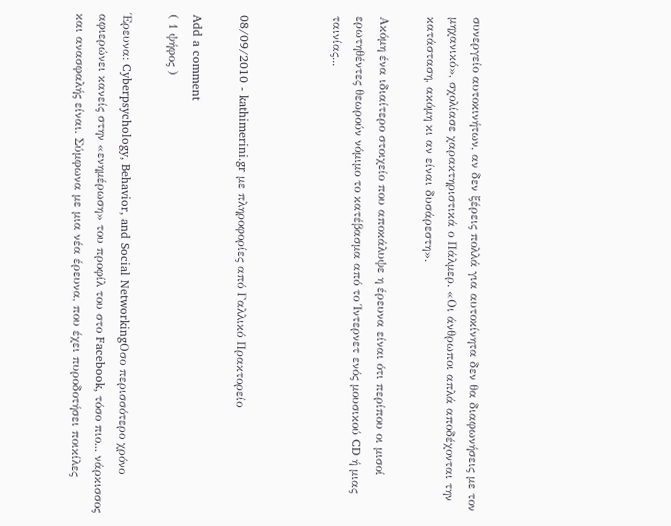συνεργείο αυτοκινήτων, αν δεν ξέρεις πολλά για αυτοκίνητα δεν θα διαφωνήσεις με τον μηχανικό», σχολίασε χαρακτηριστικά ο Πάλμερ. «Οι άνθρωποι απλά αποδέχονται την κατάσταση, ακόμη κι αν είναι δυσάρεστη».

Ακόμη ένα ιδιαίτερο στοιχείο που αποκάλυψε η έρευνα είναι ότι περίπου οι μισοί ερωτηθέντες θεωρούν νόμιμο το κατέβασμα από το Ίντερνετ ενός μουσικού CD ή μιας ταινίας...



08/09/2010 - kathimerini.gr με πληροφορίες από Γαλλικό Πρακτορείο

Add a comment
( 1 ψήφος )

Έρευνα: Cyberpsychology, Behavior, and Social NetworkingΟσο περισσότερο χρόνο αφιερώνει κανείς στην «ενημέρωση» του προφίλ του στο Facebook, τόσο πιο... νάρκισσος και ανασφαλής είναι. Σύμφωνα με μια νέα έρευνα, που έχει πυροδοτήσει ποικίλες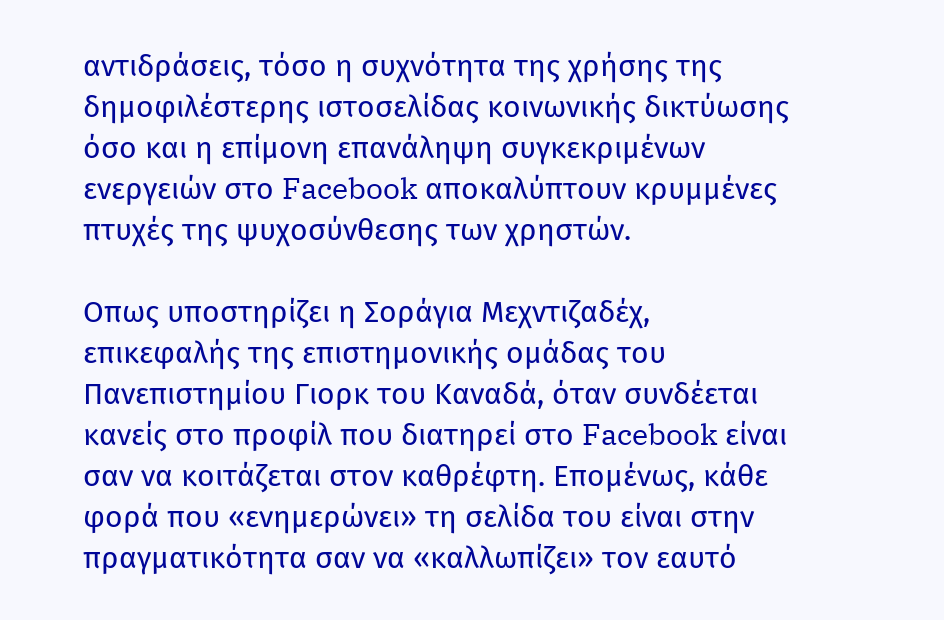αντιδράσεις, τόσο η συχνότητα της χρήσης της δημοφιλέστερης ιστοσελίδας κοινωνικής δικτύωσης όσο και η επίμονη επανάληψη συγκεκριμένων ενεργειών στο Facebook αποκαλύπτουν κρυμμένες πτυχές της ψυχοσύνθεσης των χρηστών.

Οπως υποστηρίζει η Σοράγια Μεχντιζαδέχ, επικεφαλής της επιστημονικής ομάδας του Πανεπιστημίου Γιορκ του Καναδά, όταν συνδέεται κανείς στο προφίλ που διατηρεί στο Facebook είναι σαν να κοιτάζεται στον καθρέφτη. Επομένως, κάθε φορά που «ενημερώνει» τη σελίδα του είναι στην πραγματικότητα σαν να «καλλωπίζει» τον εαυτό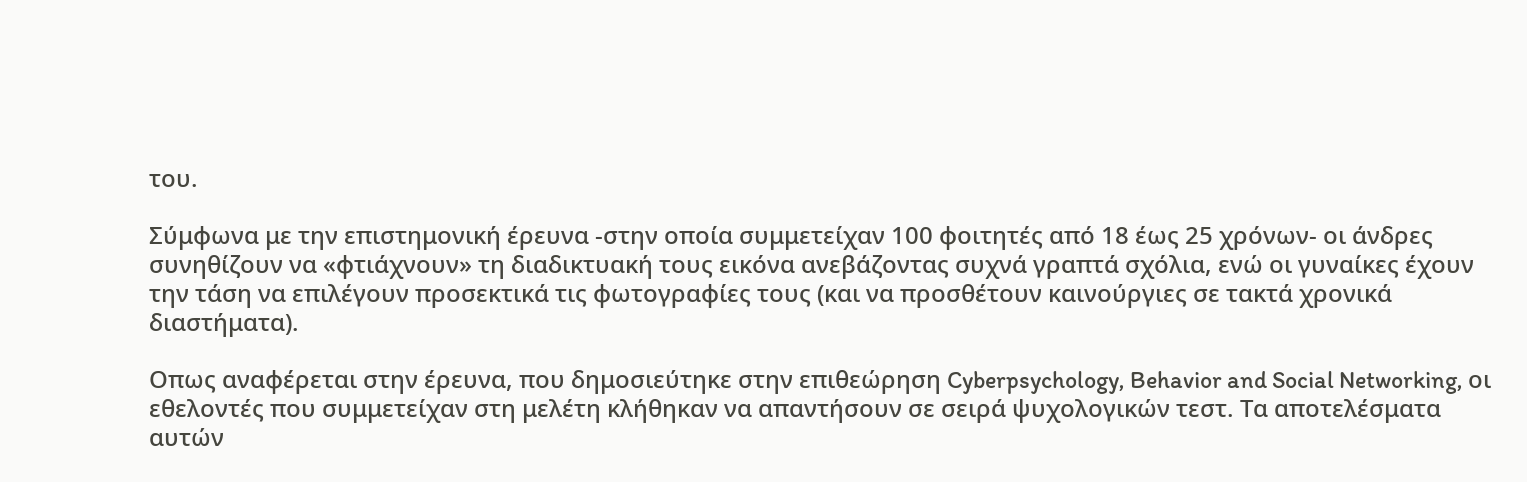του.

Σύμφωνα με την επιστημονική έρευνα -στην οποία συμμετείχαν 100 φοιτητές από 18 έως 25 χρόνων- οι άνδρες συνηθίζουν να «φτιάχνουν» τη διαδικτυακή τους εικόνα ανεβάζοντας συχνά γραπτά σχόλια, ενώ οι γυναίκες έχουν την τάση να επιλέγουν προσεκτικά τις φωτογραφίες τους (και να προσθέτουν καινούργιες σε τακτά χρονικά διαστήματα).

Οπως αναφέρεται στην έρευνα, που δημοσιεύτηκε στην επιθεώρηση Cyberpsychology, Behavior and Social Networking, οι εθελοντές που συμμετείχαν στη μελέτη κλήθηκαν να απαντήσουν σε σειρά ψυχολογικών τεστ. Τα αποτελέσματα αυτών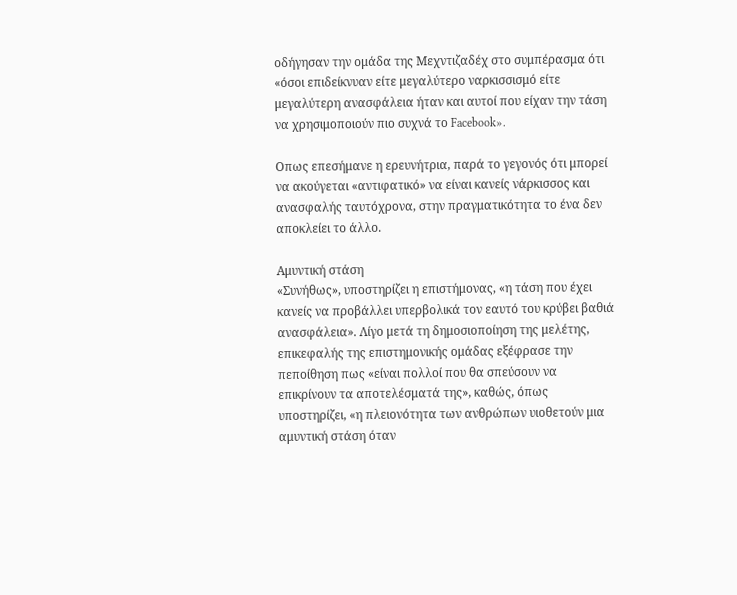οδήγησαν την ομάδα της Μεχντιζαδέχ στο συμπέρασμα ότι «όσοι επιδείκνυαν είτε μεγαλύτερο ναρκισσισμό είτε μεγαλύτερη ανασφάλεια ήταν και αυτοί που είχαν την τάση να χρησιμοποιούν πιο συχνά το Facebook».

Οπως επεσήμανε η ερευνήτρια, παρά το γεγονός ότι μπορεί να ακούγεται «αντιφατικό» να είναι κανείς νάρκισσος και ανασφαλής ταυτόχρονα, στην πραγματικότητα το ένα δεν αποκλείει το άλλο.

Αμυντική στάση
«Συνήθως», υποστηρίζει η επιστήμονας, «η τάση που έχει κανείς να προβάλλει υπερβολικά τον εαυτό του κρύβει βαθιά ανασφάλεια». Λίγο μετά τη δημοσιοποίηση της μελέτης, επικεφαλής της επιστημονικής ομάδας εξέφρασε την πεποίθηση πως «είναι πολλοί που θα σπεύσουν να επικρίνουν τα αποτελέσματά της», καθώς, όπως υποστηρίζει, «η πλειονότητα των ανθρώπων υιοθετούν μια αμυντική στάση όταν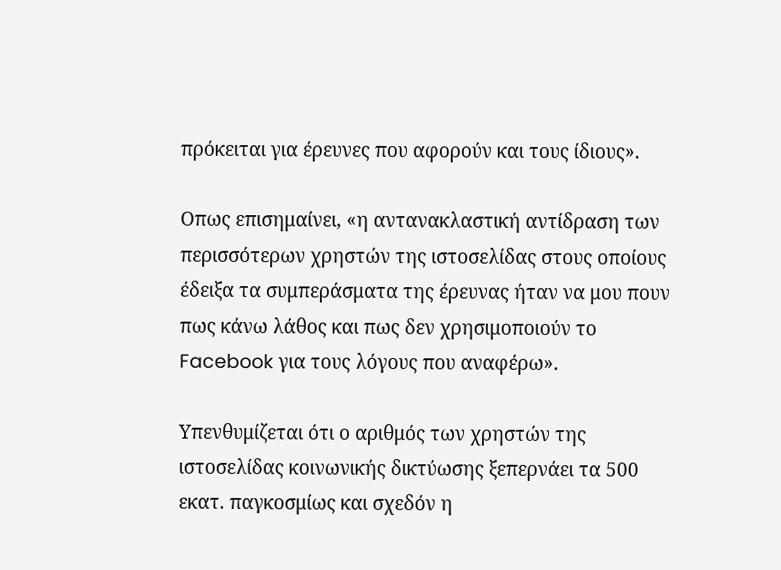πρόκειται για έρευνες που αφορούν και τους ίδιους».

Οπως επισημαίνει, «η αντανακλαστική αντίδραση των περισσότερων χρηστών της ιστοσελίδας στους οποίους έδειξα τα συμπεράσματα της έρευνας ήταν να μου πουν πως κάνω λάθος και πως δεν χρησιμοποιούν το Facebook για τους λόγους που αναφέρω».

Υπενθυμίζεται ότι ο αριθμός των χρηστών της ιστοσελίδας κοινωνικής δικτύωσης ξεπερνάει τα 500 εκατ. παγκοσμίως και σχεδόν η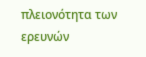πλειονότητα των ερευνών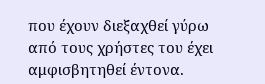που έχουν διεξαχθεί γύρω από τους χρήστες του έχει αμφισβητηθεί έντονα.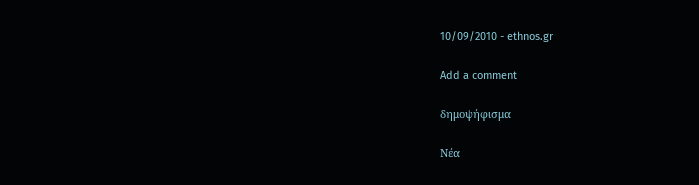10/09/2010 - ethnos.gr

Add a comment

δημοψήφισμα

Νέα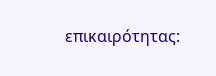επικαιρότητας: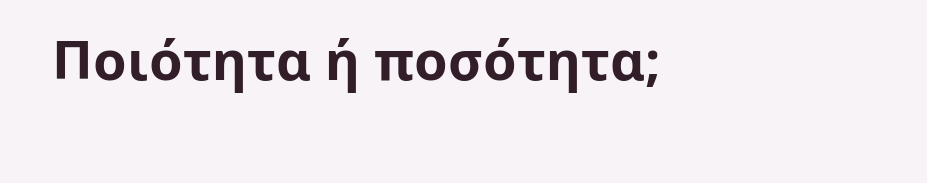Ποιότητα ή ποσότητα;